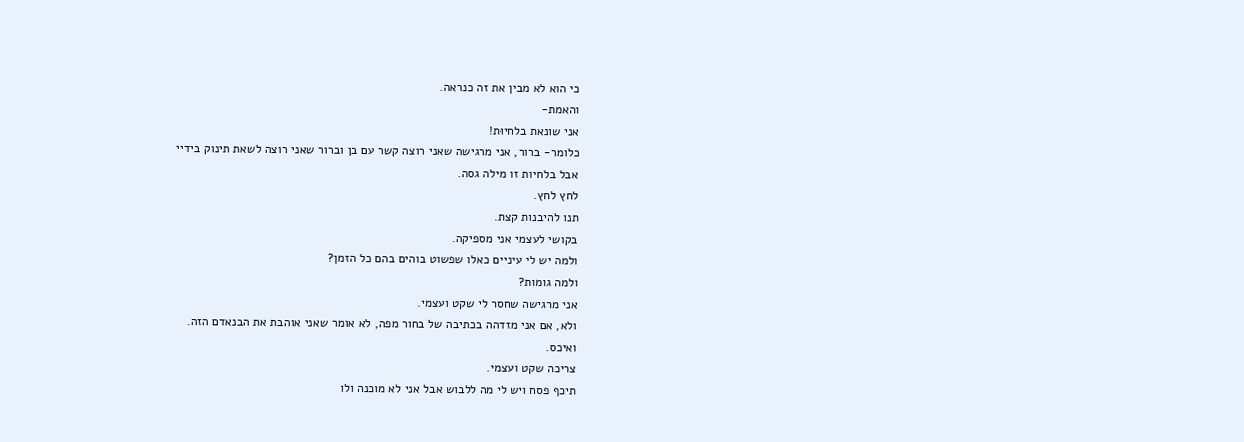כי הוא לא מבין את זה כנראה.
והאמת-
אני שונאת בלחיוּת!
כלומר- ברור, אני מרגישה שאני רוצה קשר עם בן וברור שאני רוצה לשאת תינוק בידיי
אבל בלחיות זו מילה גסה.
לחץ לחץ.
תנו להיבנות קצת.
בקושי לעצמי אני מספיקה.
ולמה יש לי עיניים כאלו שפשוט בוהים בהם כל הזמן?
ולמה גומות?
אני מרגישה שחסר לי שקט ועצמי.
ולא, אם אני מזדהה בכתיבה של בחור מפה, לא אומר שאני אוהבת את הבנאדם הזה.
ואיכס.
צריכה שקט ועצמי.
תיכף פסח ויש לי מה ללבוש אבל אני לא מוכנה ולו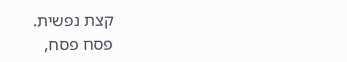קצת נפשית.
פסח פסח,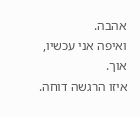אהבה.
ואיפה אני עכשיו, אוך.
איזו הרגשה דוחה.